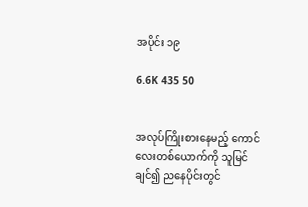အပိုင်း ၁၉

6.6K 435 50


အလုပ်ကြိုးစားနေမည့် ကောင်လေးတစ်ယောက်ကို သူမြင်ချင်၍ ညနေပိုင်းတွင်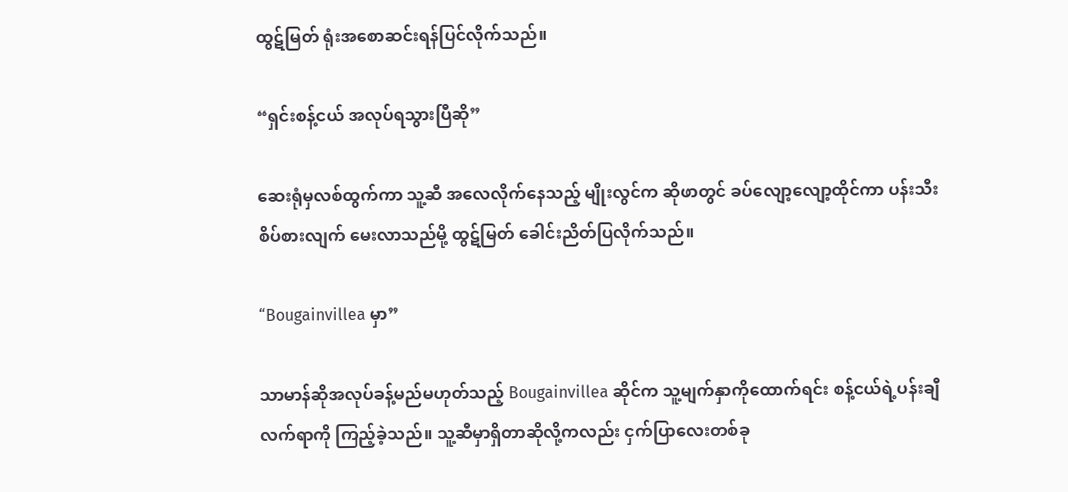ထွဋ်မြတ် ရုံးအစောဆင်းရန်ပြင်လိုက်သည်။

“ရှင်းစန့်ငယ် အလုပ်ရသွားပြီဆို”

ဆေးရုံမှလစ်ထွက်ကာ သူ့ဆီ အလေလိုက်နေသည့် မျိုးလွင်က ဆိုဖာတွင် ခပ်လျော့လျော့ထိုင်ကာ ပန်းသီးစိပ်စားလျက် မေးလာသည်မို့ ထွဋ်မြတ် ခေါင်းညိတ်ပြလိုက်သည်။

“Bougainvillea မှာ”

သာမာန်ဆိုအလုပ်ခန့်မည်မဟုတ်သည့် Bougainvillea ဆိုင်က သူ့မျက်နှာကိုထောက်ရင်း စန့်ငယ်ရဲ့ပန်းချီလက်ရာကို ကြည့်ခဲ့သည်။ သူ့ဆီမှာရှိတာဆိုလို့ကလည်း ငှက်ပြာလေးတစ်ခု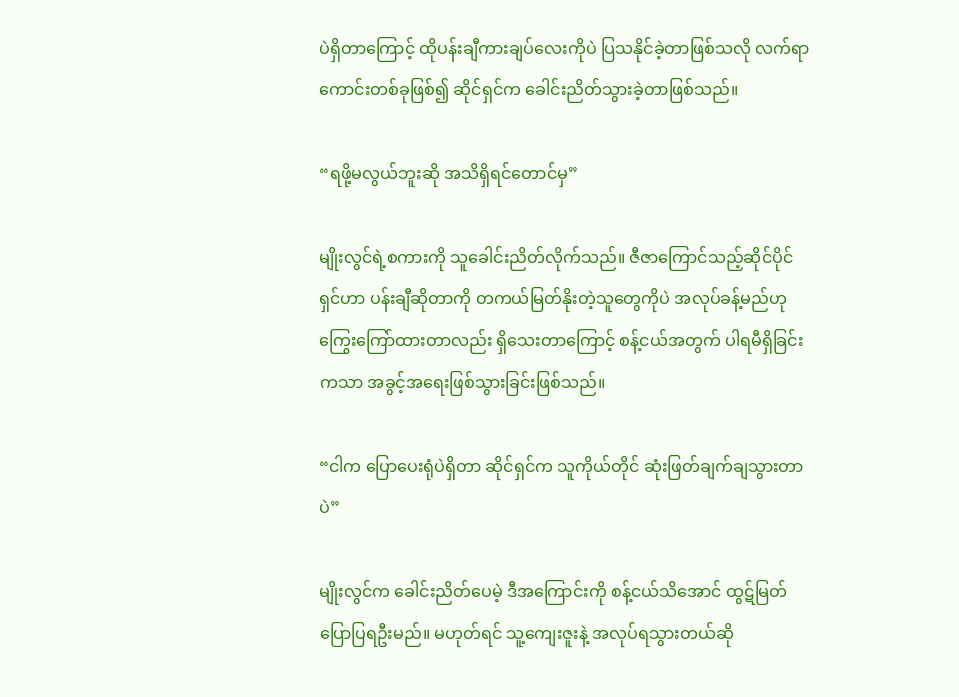ပဲရှိတာကြောင့် ထိုပန်းချီကားချပ်လေးကိုပဲ ပြသနိုင်ခဲ့တာဖြစ်သလို လက်ရာကောင်းတစ်ခုဖြစ်၍ ဆိုင်ရှင်က ခေါင်းညိတ်သွားခဲ့တာဖြစ်သည်။

“ရဖို့မလွယ်ဘူးဆို အသိရှိရင်တောင်မှ”

မျိုးလွင်ရဲ့စကားကို သူခေါင်းညိတ်လိုက်သည်။ ဇီဇာကြောင်သည့်ဆိုင်ပိုင်ရှင်ဟာ ပန်းချီဆိုတာကို တကယ်မြတ်နိုးတဲ့သူတွေကိုပဲ အလုပ်ခန့်မည်ဟု ကြွေးကြော်ထားတာလည်း ရှိသေးတာကြောင့် စန့်ငယ်အတွက် ပါရမီရှိခြင်းကသာ အခွင့်အရေးဖြစ်သွားခြင်းဖြစ်သည်။

“ငါက ပြောပေးရုံပဲရှိတာ ဆိုင်ရှင်က သူကိုယ်တိုင် ဆုံးဖြတ်ချက်ချသွားတာပဲ”

မျိုးလွင်က ခေါင်းညိတ်ပေမဲ့ ဒီအကြောင်းကို စန့်ငယ်သိအောင် ထွဋ်မြတ်ပြောပြရဦးမည်။ မဟုတ်ရင် သူ့ကျေးဇူးနဲ့ အလုပ်ရသွားတယ်ဆို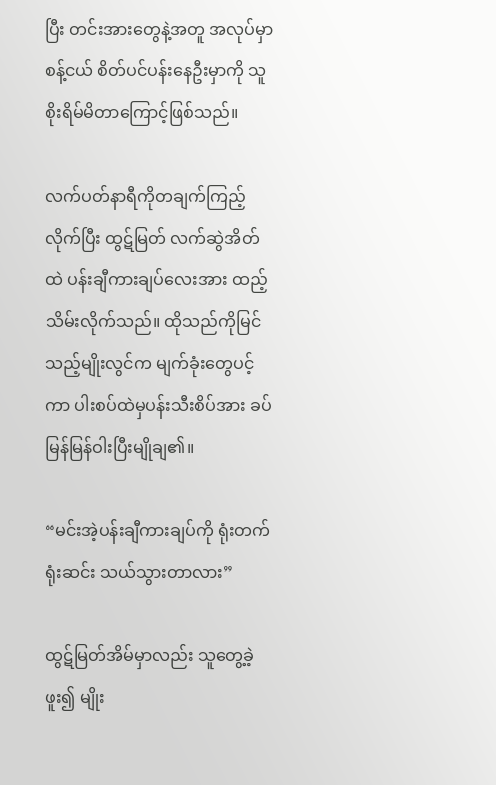ပြီး တင်းအားတွေနဲ့အတူ အလုပ်မှာ စန့်ငယ် စိတ်ပင်ပန်းနေဦးမှာကို သူစိုးရိမ်မိတာ‌ကြောင့်ဖြစ်သည်။

လက်ပတ်နာရီကိုတချက်ကြည့်လိုက်ပြီး ထွဋ်မြတ် လက်ဆွဲအိတ်ထဲ ပန်းချီကားချပ်လေးအား ထည့်သိမ်းလိုက်သည်။ ထိုသည်ကိုမြင်သည့်မျိုးလွင်က မျက်ခုံးတွေပင့်ကာ ပါးစပ်ထဲမှပန်းသီးစိပ်အား ခပ်မြန်မြန်ဝါးပြီးမျိုချ၏။

“မင်းအဲ့ပန်းချီကားချပ်ကို ရုံးတက်ရုံးဆင်း သယ်သွားတာလား”

ထွဋ်မြတ်အိမ်‌မှာလည်း သူတွေ့ခဲ့ဖူး၍ မျိုး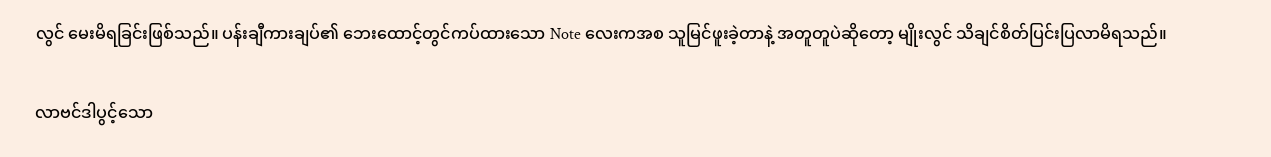လွင် မေးမိရခြင်းဖြစ်သည်။ ပန်းချီကားချပ်၏ ဘေး‌ထောင့်တွင်ကပ်ထားသော Note လေးကအစ သူမြင်ဖူးခဲ့တာနဲ့ အတူတူပဲဆိုတော့ မျိုးလွင် သိချင်စိတ်ပြင်းပြလာမိရသည်။

လာဗင်ဒါပွင့်သော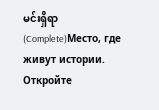မင်းရှိရာ (Complete)Место, где живут истории. Откройте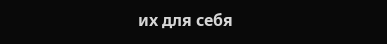их для себя